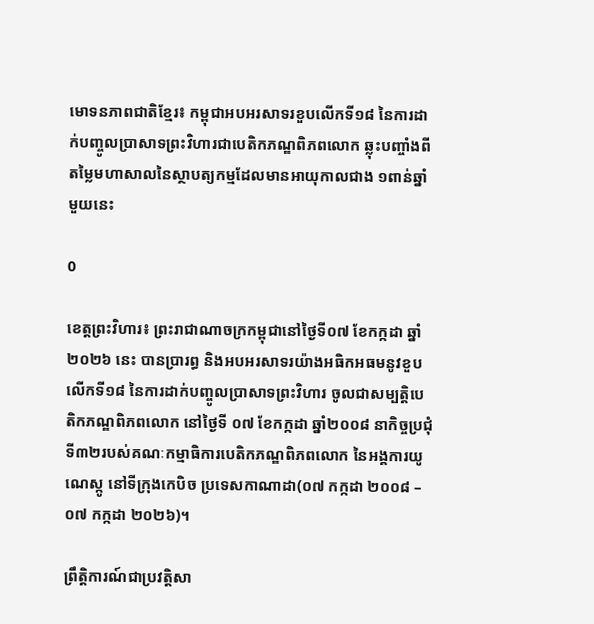មោទនភាពជាតិខ្មែរ៖ កម្ពុជាអបអរសាទរខួបលើកទី១៨ នៃការដាក់បញ្ចូលប្រាសាទព្រះវិហារជាបេតិកភណ្ឌពិភពលោក ឆ្លុះបញ្ចាំងពីតម្លៃមហាសាលនៃស្ថាបត្យកម្មដែលមានអាយុកាលជាង ១ពាន់ឆ្នាំមួយនេះ

0

ខេត្តព្រះវិហារ៖ ព្រះរាជាណាចក្រកម្ពុជានៅថ្ងៃទី០៧ ខែកក្កដា ឆ្នាំ២០២៦ នេះ បានប្រារព្ធ និងអបអរសាទរយ៉ាងអធិកអធមនូវខួបលើកទី១៨ នៃការដាក់បញ្ចូលប្រាសាទព្រះវិហារ ចូលជាសម្បត្តិបេតិកភណ្ឌពិភពលោក នៅថ្ងៃទី ០៧ ខែកក្កដា ឆ្នាំ២០០៨ នាកិច្ចប្រជុំទី៣២របស់គណៈកម្មាធិការបេតិកភណ្ឌពិភពលោក នៃអង្គការយូណេស្កូ នៅទីក្រុងកេបិច ប្រទេសកាណាដា(០៧ កក្កដា ២០០៨ – ០៧ កក្កដា ២០២៦)។

ព្រឹត្តិការណ៍ជាប្រវត្តិសា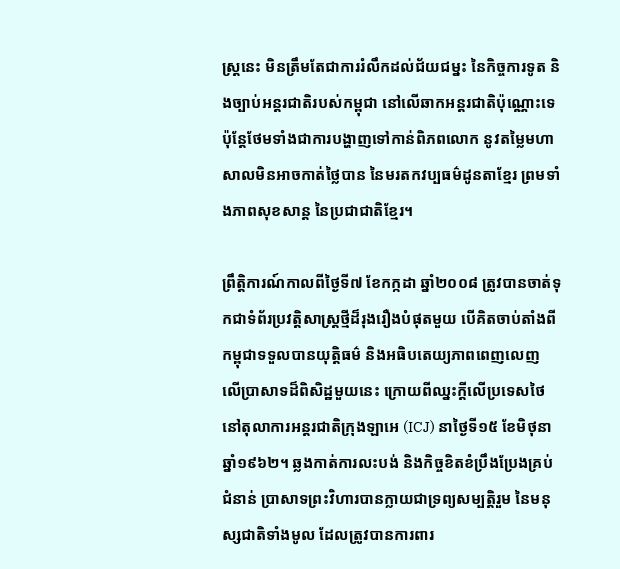ស្ត្រនេះ មិនត្រឹមតែជាការរំលឹកដល់ជ័យជម្នះ នៃកិច្ចការទូត និងច្បាប់អន្តរជាតិរបស់កម្ពុជា នៅលើឆាកអន្តរជាតិប៉ុណ្ណោះទេ ប៉ុន្តែថែមទាំងជាការបង្ហាញទៅកាន់ពិភពលោក នូវតម្លៃមហាសាលមិនអាចកាត់ថ្លៃបាន នៃមរតកវប្បធម៌ដូនតាខ្មែរ ព្រមទាំងភាពសុខសាន្ត នៃប្រជាជាតិខ្មែរ។

ព្រឹត្តិការណ៍កាលពីថ្ងៃទី៧ ខែកក្កដា ឆ្នាំ២០០៨ ត្រូវបានចាត់ទុកជាទំព័រប្រវត្តិសាស្ត្រថ្មីដ៏រុងរឿងបំផុតមួយ បើគិតចាប់តាំងពីកម្ពុជាទទួលបានយុត្តិធម៌ និងអធិបតេយ្យភាពពេញលេញ លើប្រាសាទដ៏ពិសិដ្ឋមួយនេះ ក្រោយពីឈ្នះក្តីលើប្រទេសថៃ នៅតុលាការអន្តរជាតិក្រុងឡាអេ (ICJ) នាថ្ងៃទី១៥ ខែមិថុនា ឆ្នាំ១៩៦២។ ឆ្លងកាត់ការលះបង់ និងកិច្ចខិតខំប្រឹងប្រែងគ្រប់ជំនាន់ ប្រាសាទព្រះវិហារបានក្លាយជាទ្រព្យសម្បត្តិរួម នៃមនុស្សជាតិទាំងមូល ដែលត្រូវបានការពារ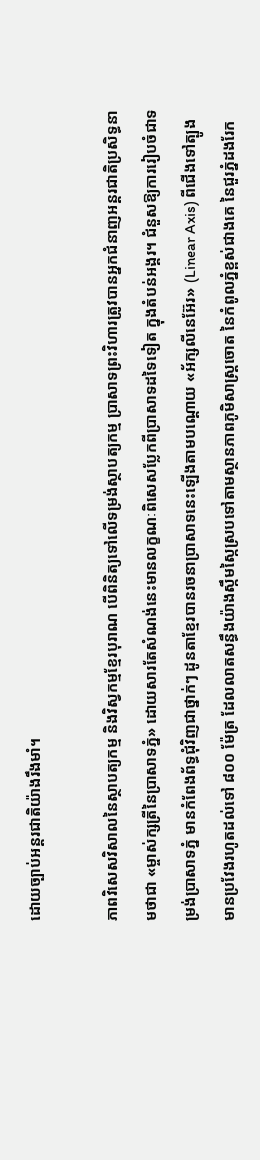ដោយច្បាប់អន្តរជាតិយ៉ាងរឹងមាំ។

ភាពវិសេសវិសាលនៃស្ថាបត្យកម្ម និងវិស្វកម្មខ្មែរបុរាណ បើពិនិត្យទៅលើទម្រង់ស្ថាបត្យកម្ម ប្រាសាទព្រះវិហារត្រូវបានអ្នកជំនាញអន្តរជាតិប្រសិទ្ធនាមថាជា «ម្ចាស់ក្សត្រីនៃប្រាសាទភ្នំ» ដោយសារតែសំណង់នេះមានលក្ខណៈពិសេសប្លែកពីប្រាសាទដទៃទៀត ក្នុងតំបន់អង្គរ។ ជំនួសឱ្យការរៀបចំជាទម្រង់ប្រាសាទភ្នំ មានកំពែងព័ទ្ធជុំវិញជាថ្នាក់ៗ ដូនតាខ្មែរបានរចនាប្រាសាទនេះឡើងតាមបណ្តោយ «អ័ក្សលីនេអ៊ែរ» (Linear Axis) ពីជើងទៅត្បូង មានប្រវែងរហូតដល់ទៅ ៨០០ ម៉ែត្រ ដែលលាតសន្ធឹងយ៉ាងស្កឹមស្កៃស្របទៅតាមស្ថានភាពភូមិសាស្ត្រចោត នៃកំពូលភ្នំខ្ពស់ជាងគេ នៃជួរភ្នំដងរែក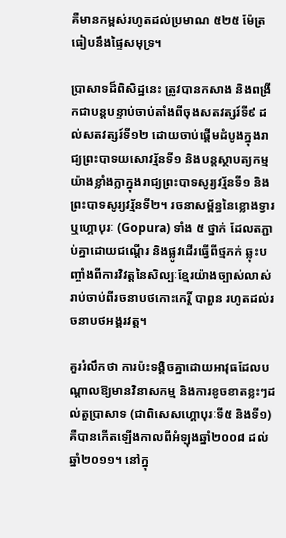គឺមានកម្ពស់រហូតដល់ប្រមាណ ៥២៥ ម៉ែត្រធៀបនឹងផ្ទៃសមុទ្រ។

ប្រាសាទដ៏ពិសិដ្ឋនេះ ត្រូវបានកសាង និងពង្រីកជាបន្តបន្ទាប់ចាប់តាំងពីចុងសតវត្សរ៍ទី៩ ដល់សតវត្សរ៍ទី១២ ដោយចាប់ផ្តើមដំបូងក្នុងរាជ្យព្រះបាទយសោវរ្ម័នទី១ និងបន្តស្ថាបត្យកម្មយ៉ាងខ្លាំងក្លាក្នុងរាជ្យព្រះបាទសូរ្យវរ្ម័នទី១ និងព្រះបាទសូរ្យវរ្ម័នទី២។ រចនាសម្ព័ន្ធនៃខ្លោងទ្វារ ឬហ្គោបុរៈ (Gopura) ទាំង ៥ ថ្នាក់ ដែលតភ្ជាប់គ្នាដោយជណ្តើរ និងផ្លូវដើរធ្វើពីថ្មភក់ ឆ្លុះបញ្ចាំងពីការវិវត្តនៃសិល្បៈខ្មែរយ៉ាងច្បាស់លាស់ រាប់ចាប់ពីរចនាបថកោះកេរ្តិ៍ បាពួន រហូតដល់រចនាបថអង្គរវត្ត។

គួររំលឹកថា ការប៉ះទង្គិចគ្នាដោយអាវុធដែលបណ្តាលឱ្យមានវិនាសកម្ម និងការខូចខាតខ្លះៗដល់តួប្រាសាទ (ជាពិសេសហ្គោបុរៈទី៥ និងទី១) គឺបានកើតឡើងកាលពីអំឡុងឆ្នាំ២០០៨ ដល់ឆ្នាំ២០១១។ នៅក្នុ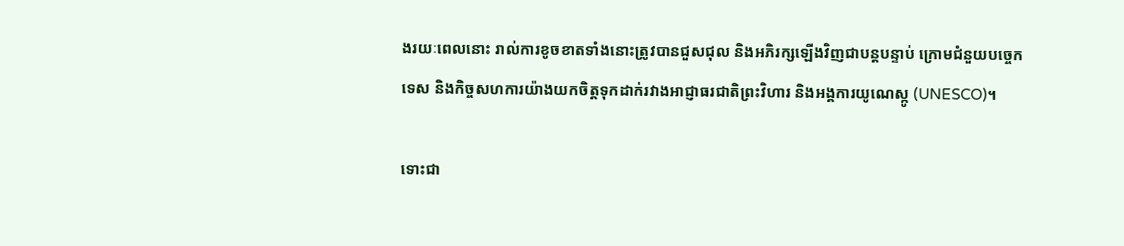ងរយៈពេលនោះ រាល់ការខូចខាតទាំងនោះត្រូវបានជួសជុល និងអភិរក្សឡើងវិញជាបន្តបន្ទាប់ ក្រោមជំនួយបច្ចេកទេស និងកិច្ចសហការយ៉ាងយកចិត្តទុកដាក់រវាងអាជ្ញាធរជាតិព្រះវិហារ និងអង្គការយូណេស្កូ (UNESCO)។

ទោះជា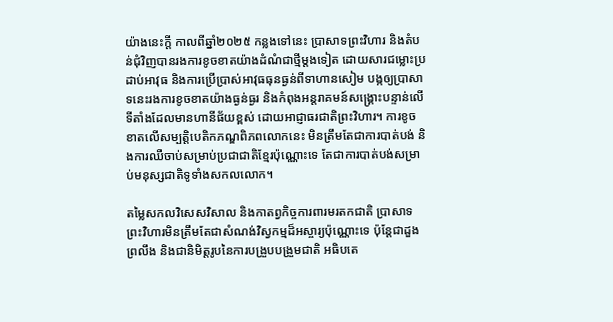យ៉ាងនេះក្តី កាលពីឆ្នាំ២០២៥ កន្លងទៅនេះ ប្រាសាទព្រះវិហារ និងតំបន់ជុំវិញបានរងការខូចខាតយ៉ាងដំណំជាថ្មីម្តងទៀត ដោយសារជម្លោះប្រដាប់អាវុធ និងការប្រើប្រាស់អាវុធធុនធ្ងន់ពីទាហានសៀម បង្កឲ្យប្រាសាទនេះរងការខូចខាតយ៉ាងធ្ងន់ធ្ងរ និងកំពុងអន្តរាគមន៍សង្គ្រោះបន្ទាន់លើទីតាំងដែលមានហានីផ័យខ្ពស់ ដោយអាជ្ញាធរជាតិព្រះវិហារ។ ការខូចខាតលើសម្បត្តិបេតិកភណ្ឌពិភពលោកនេះ មិនត្រឹមតែជាការបាត់បង់ និងការឈឺចាប់សម្រាប់ប្រជាជាតិខ្មែរប៉ុណ្ណោះទេ តែជាការបាត់បង់សម្រាប់មនុស្សជាតិទូទាំងសកលលោក។

តម្លៃសកលវិសេសវិសាល និងកាតព្វកិច្ចការពារមរតកជាតិ ប្រាសាទព្រះវិហារមិនត្រឹមតែជាសំណង់វិស្វកម្មដ៏អស្ចារ្យប៉ុណ្ណោះទេ ប៉ុន្តែជាដួងព្រលឹង និងជានិមិត្តរូបនៃការបង្រួបបង្រួមជាតិ អធិបតេ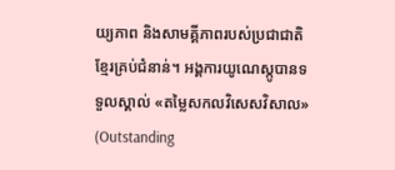យ្យភាព និងសាមគ្គីភាពរបស់ប្រជាជាតិខ្មែរគ្រប់ជំនាន់។ អង្គការយូណេស្កូបានទទួលស្គាល់ «តម្លៃសកលវិសេសវិសាល» (Outstanding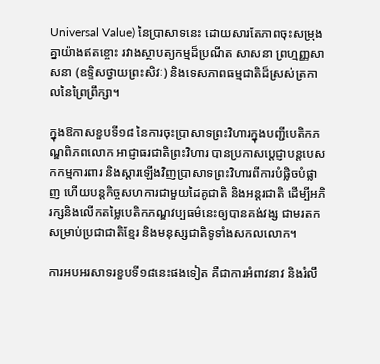Universal Value) នៃប្រាសាទនេះ ដោយសារតែភាពចុះសម្រុងគ្នាយ៉ាងឥតខ្ចោះ រវាងស្ថាបត្យកម្មដ៏ប្រណីត សាសនា ព្រហ្មញ្ញសាសនា (ឧទ្ទិសថ្វាយព្រះសិវៈ) និងទេសភាពធម្មជាតិដ៏ស្រស់ត្រកាលនៃព្រៃព្រឹក្សា។

ក្នុងឱកាសខួបទី១៨ នៃការចុះប្រាសាទព្រះវិហារក្នុងបញ្ជីបេតិកភណ្ឌពិភពលោក អាជ្ញាធរជាតិព្រះវិហារ បានប្រកាសប្តេជ្ញាបន្តបេសកកម្មការពារ និងស្តារឡើងវិញប្រាសាទព្រះវិហារពីការបំផ្លិចបំផ្លាញ ហើយបន្តកិច្ចសហការជាមួយដៃគូជាតិ និងអន្តរជាតិ ដើម្បីអភិរក្សនិងលើកតម្លៃបេតិកភណ្ឌវប្បធម៌នេះឲ្យបានគង់វង្ស ជាមរតកសម្រាប់ប្រជាជាតិខ្មែរ និងមនុស្សជាតិទូទាំងសកលលោក។

ការអបអរសាទរខួបទី១៨នេះផងទៀត គឺជាការអំពាវនាវ និងរំលឹ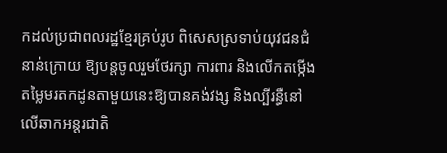កដល់ប្រជាពលរដ្ឋខ្មែរគ្រប់រូប ពិសេសស្រទាប់យុវជនជំនាន់ក្រោយ ឱ្យបន្តចូលរួមថែរក្សា ការពារ និងលើកតម្កើងតម្លៃមរតកដូនតាមួយនេះឱ្យបានគង់វង្ស និងល្បីរន្ធឺនៅលើឆាកអន្តរជាតិ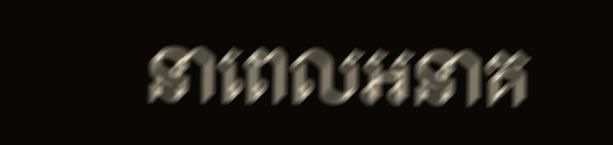នាពេលអនាគ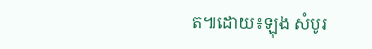ត៕ដោយ៖ឡុង សំបូរ